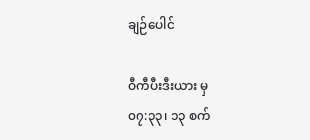ချဉ်ပေါင်

ဝီကီပီးဒီးယား မှ
၀၇:၃၃၊ ၁၃ စက်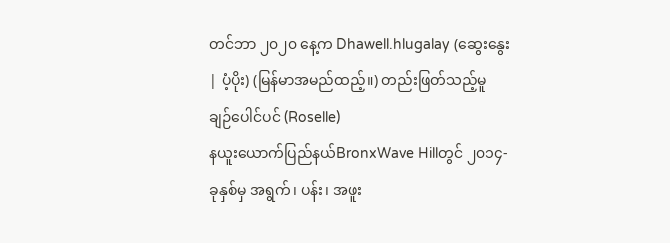တင်ဘာ ၂၀၂၀ နေ့က Dhawell.hlugalay (ဆွေးနွေး | ပံ့ပိုး) (မြန်မာအမည်ထည့်။) တည်းဖြတ်သည့်မူ
ချဉ်ပေါင်ပင် (Roselle)
နယူးယောက်ပြည်နယ်BronxWave Hillတွင် ၂၀၁၄-ခုနှစ်မှ အရွက်၊ ပန်း၊ အဖူး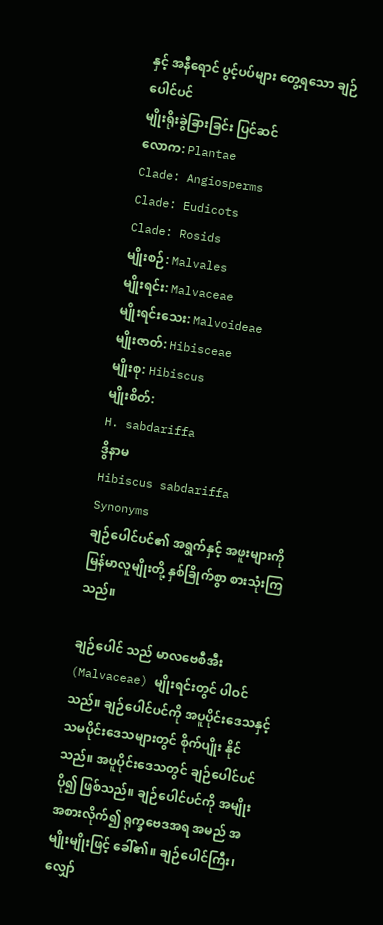နှင့် အနီရောင် ပွင့်ပပ်များ တွေ့ရသော ချဉ်ပေါင်ပင်
မျိုးရိုးခွဲခြားခြင်း ပြင်ဆင်
လောက: Plantae
Clade: Angiosperms
Clade: Eudicots
Clade: Rosids
မျိုးစဉ်: Malvales
မျိုးရင်း: Malvaceae
မျိုးရင်းသေး: Malvoideae
မျိုးဇာတ်: Hibisceae
မျိုးစု: Hibiscus
မျိုးစိတ်:
H. sabdariffa
ဒွိနာမ
Hibiscus sabdariffa
Synonyms
ချဉ်ပေါင်ပင်၏ အရွက်နှင့် အဖူးများကို မြန်မာလူမျိုးတို့ နှစ်ခြိုက်စွာ စားသုံးကြသည်။

ချဉ်ပေါင် သည် မာလဗေစီအီး(Malvaceae) မျိုးရင်းတွင် ပါဝင်သည်။ ချဉ်ပေါင်ပင်ကို အပူပိုင်းဒေသနှင့် သမပိုင်းဒေသများတွင် စိုက်ပျိုး နိုင်သည်။ အပူပိုင်းဒေသတွင် ချဉ်ပေါင်ပင် ပို၍ ဖြစ်သည်။ ချဉ်ပေါင်ပင်ကို အမျိုးအစားလိုက်၍ ရုက္ခဗေဒအရ အမည် အမျိုးမျိုးဖြင့် ခေါ်၏။ ချဉ်ပေါင်ကြီး၊ လျှော်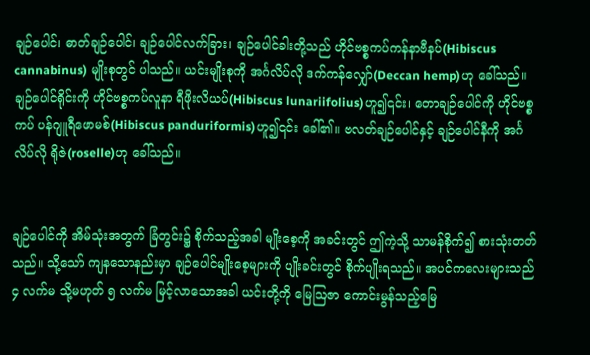ချဉ်ပေါင်၊ ဓာတ်ချဉ်ပေါင်၊ ချဉ်ပေါင်လက်ခြား၊ ချဉ်ပေါင်ခါးတို့သည် ဟိုင်ဗစ္စကပ်ကန်နာဗီနပ်(Hibiscus cannabinus) မျိုးစုတွင် ပါသည်။ ယင်းမျိုးစုကို အင်္ဂလိပ်လို ဒက်ကန်လျှော်(Deccan hemp)ဟု ခေါ်သည်။ ချဉ်ပေါင်ရိုင်းကို ဟိုင်ဗစ္စကပ်လူနာ ရီဖိုးလိယပ်(Hibiscus lunariifolius)ဟူ၍၎င်း၊ တောချဉ်ပေါင်ကို ဟိုင်ဗစ္စကပ် ပန်ဂျူရီဖောမစ်(Hibiscus panduriformis)ဟူ၍၎င်း ခေါ်၏။ ဗလတ်ချဉ်ပေါင်နှင့် ချဉ်ပေါင်နီကို အင်္ဂလိပ်လို ရိုဇဲ(roselle)ဟု ခေါ်သည်။


ချဉ်ပေါင်ကို အိမ်သုံးအတွက် ခြံတွင်း၌ စိုက်သည့်အခါ မျိုးစေ့ကို အခင်းတွင် ဤကဲ့သို့ သာမန်စိုက်၍ စားသုံးတတ်သည်။ သို့သော် ကျနသောနည်းမှာ ချဉ်ပေါင်မျိုးစေ့များကို ပျိုးခင်းတွင် စိုက်ပျိုးရသည်။ အပင်ကလေးများသည် ၄ လက်မ သို့မဟုတ် ၅ လက်မ မြင့်လာသောအခါ ယင်းတို့ကို မြေဩဇာ ကောင်းမွန်သည့်မြေ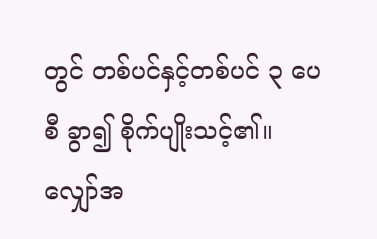တွင် တစ်ပင်နှင့်တစ်ပင် ၃ ပေစီ ခွာ၍ စိုက်ပျိုးသင့်၏။ လျှော်အ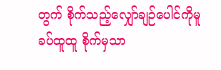တွက် စိုက်သည့်လျှော်ချဉ်ပေါင်ကိုမူ ခပ်ထူထူ စိုက်မှသာ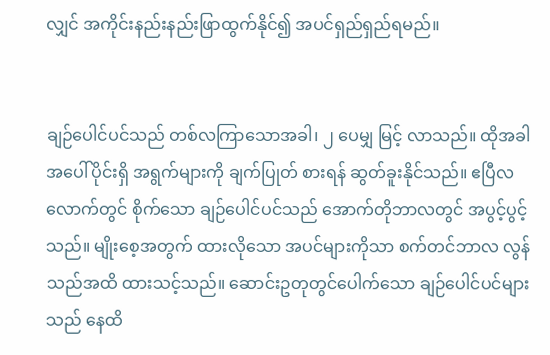လျှင် အကိုင်းနည်းနည်းဖြာထွက်နိုင်၍ အပင်ရှည်ရှည်ရမည်။


ချဉ်ပေါင်ပင်သည် တစ်လကြာသောအခါ၊ ၂ ပေမျှ မြင့် လာသည်။ ထိုအခါ အပေါ်ပိုင်းရှိ အရွက်များကို ချက်ပြုတ် စားရန် ဆွတ်ခူးနိုင်သည်။ ဧပြီလလောက်တွင် စိုက်သော ချဉ်ပေါင်ပင်သည် အောက်တိုဘာလတွင် အပွင့်ပွင့်သည်။ မျိုးစေ့အတွက် ထားလိုသော အပင်များကိုသာ စက်တင်ဘာလ လွန်သည်အထိ ထားသင့်သည်။ ဆောင်းဥတုတွင်ပေါက်သော ချဉ်ပေါင်ပင်များသည် နေထိ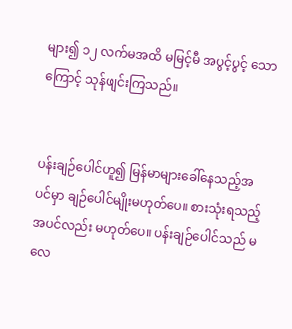များ၍ ၁၂ လက်မအထိ မမြင့်မီ အပွင့်ပွင့် သောကြောင့် သုန်ဖျင်းကြသည်။


ပန်းချဉ်ပေါင်ဟူ၍ မြန်မာများခေါ်နေသည့်အပင်မှာ ချဉ်ပေါင်မျိုးမဟုတ်ပေ။ စားသုံးရသည့်အပင်လည်း မဟုတ်ပေ။ ပန်းချဉ်ပေါင်သည် မလေ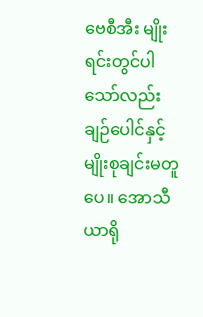ဗေစီအီး မျိုးရင်းတွင်ပါသော်လည်း ချဉ်ပေါင်နှင့် မျိုးစုချင်းမတူပေ။ အောသီယာရို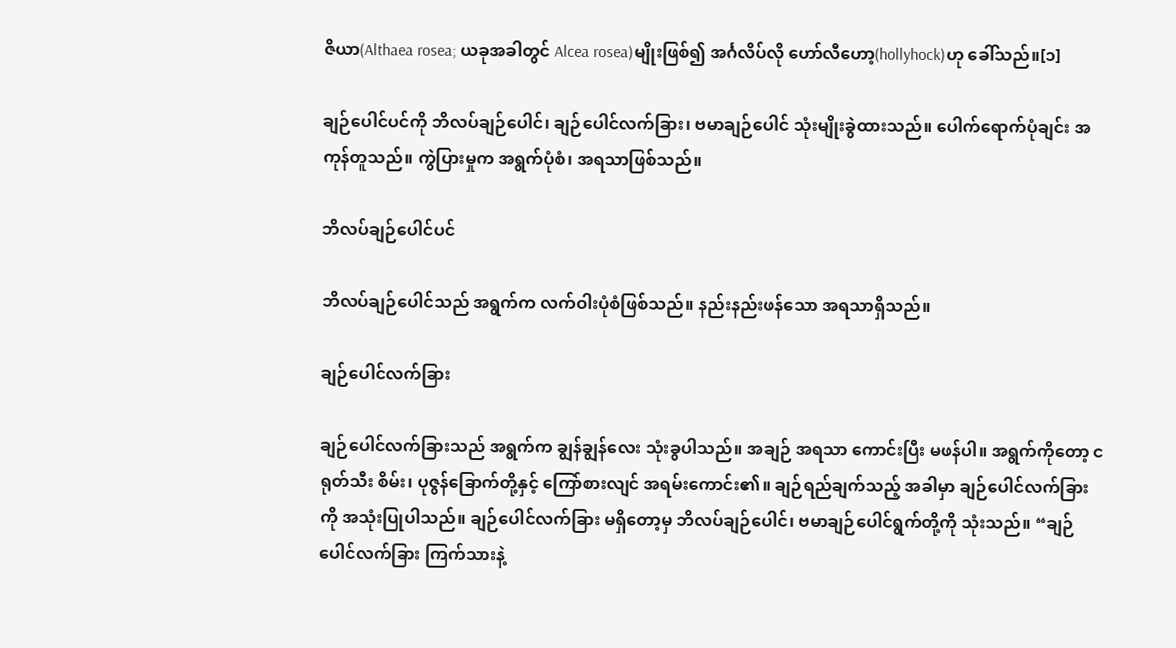ဇိယာ(Althaea rosea; ယခုအခါတွင် Alcea rosea)မျိုးဖြစ်၍ အင်္ဂလိပ်လို ဟော်လီဟော့(hollyhock)ဟု ခေါ်သည်။[၁]

ချဉ်ပေါင်ပင်ကို ဘိလပ်ချဉ်ပေါင်၊ ချဉ်ပေါင်လက်ခြား၊ ဗမာချဉ်ပေါင် သုံးမျိုးခွဲထားသည်။ ပေါက်ရောက်ပုံချင်း အကုန်တူသည်။ ကွဲပြားမှုက အရွက်ပုံစံ၊ အရသာဖြစ်သည်။

ဘိလပ်ချဉ်ပေါင်ပင်

ဘိလပ်ချဉ်ပေါင်သည် အရွက်က လက်ဝါးပုံစံဖြစ်သည်။ နည်းနည်းဖန်သော အရသာရှိသည်။

ချဉ်ပေါင်လက်ခြား

ချဉ်ပေါင်လက်ခြားသည် အရွက်က ချွန်ချွန်လေး သုံးခွပါသည်။ အချဉ် အရသာ ကောင်းပြီး မဖန်ပါ။ အရွက်ကိုတော့ ငရုတ်သီး စိမ်း၊ ပုဇွန်ခြောက်တို့နှင့် ကြော်စားလျင် အရမ်းကောင်း၏။ ချဉ်ရည်ချက်သည့် အခါမှာ ချဉ်ပေါင်လက်ခြားကို အသုံးပြုပါသည်။ ချဉ်ပေါင်လက်ခြား မရှိတော့မှ ဘိလပ်ချဉ်ပေါင်၊ ဗမာချဉ်ပေါင်ရွက်တို့ကို သုံးသည်။ “ချဉ်ပေါင်လက်ခြား ကြက်သားနဲ့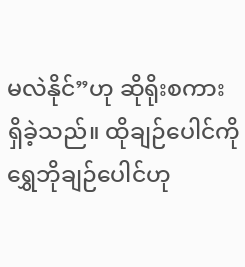မလဲနိုင်”ဟု ဆိုရိုးစကား ရှိခဲ့သည်။ ထိုချဉ်ပေါင်ကို ရွှေဘိုချဉ်ပေါင်ဟု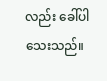လည်း ခေါ်ပါသေးသည်။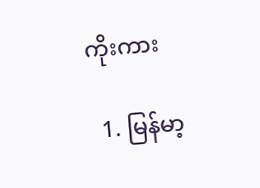ကိုးကား

  1. မြန်မာ့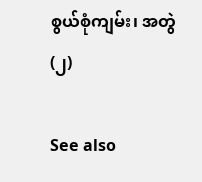စွယ်စုံကျမ်း၊ အတွဲ(၂)

See also